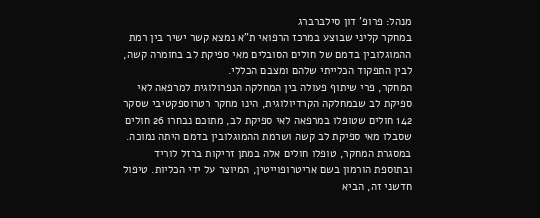מנהל: פרופ' דון סילברברג
במחקר קליני שבוצע במרכז הרפואי ת”א נמצא קשר ישיר בין רמת ההמוגלובין בדמם של חולים הסובלים מאי ספיקת לב בחומרה קשה, לבין התפקוד הכלייתי שלהם ומצבם הכללי.
המחקר, פרי שיתוף פעולה בין המחלקה הנפרולוגית למרפאה לאי ספיקת לב שבמחלקה הקרדיולוגית, הינו מחקר רטרוספקטיבי שסקר 142 חולים שטופלו במרפאה לאי ספיקת לב, מתוכם נבחרו 26 חולים שסבלו מאי ספיקת לב קשה ושרמת ההמוגלובין בדמם היתה נמוכה.
במסגרת המחקר, טופלו חולים אלה במתן זריקות ברזל לוריד ובתוספת הורמון בשם אריטרופוייטין, המיוצר על ידי הכליות. טיפול חדשני זה, הביא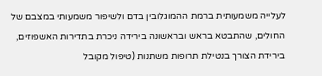לעלייה משמעותית ברמת ההמוגלובין בדם ולשיפור משמעותי במצבם של החולים, שהתבטא בראש ובראשונה בירידה ניכרת בתדירות האשפוזים, בירידת הצורך בנטילת תרופות משתנות (טיפול מקובל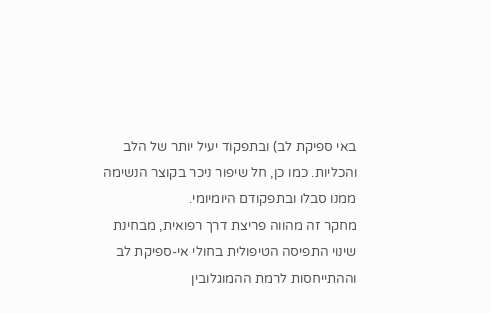באי ספיקת לב) ובתפקוד יעיל יותר של הלב והכליות. כמו כן, חל שיפור ניכר בקוצר הנשימה ממנו סבלו ובתפקודם היומיומי.
מחקר זה מהווה פריצת דרך רפואית, מבחינת שינוי התפיסה הטיפולית בחולי אי-ספיקת לב וההתייחסות לרמת ההמוגלובין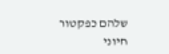שלהם כפקטור חיוני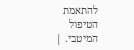להתאמת הטיפול המיטבי. |